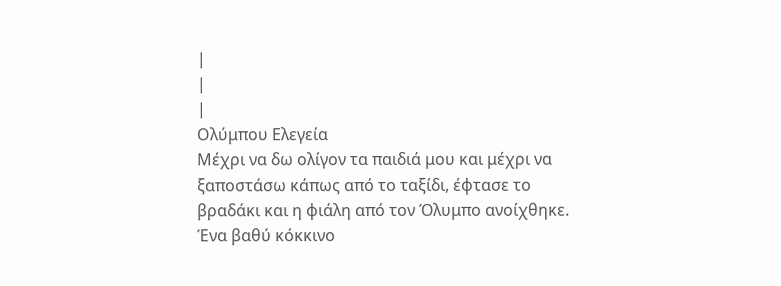|
|
|
Ολύμπου Ελεγεία
Μέχρι να δω ολίγον τα παιδιά μου και μέχρι να ξαποστάσω κάπως από το ταξίδι, έφτασε το βραδάκι και η φιάλη από τον Όλυμπο ανοίχθηκε. Ένα βαθύ κόκκινο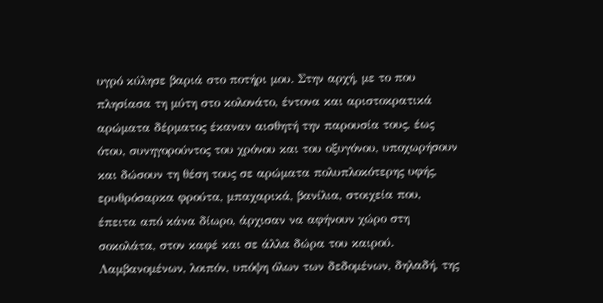υγρό κύλησε βαριά στο ποτήρι μου. Στην αρχή, με το που πλησίασα τη μύτη στο κολονάτο, έντονα και αριστοκρατικά αρώματα δέρματος έκαναν αισθητή την παρουσία τους, έως ότου, συνηγορούντος του χρόνου και του οξυγόνου, υποχωρήσουν και δώσουν τη θέση τους σε αρώματα πολυπλοκότερης υφής, ερυθρόσαρκα φρούτα, μπαχαρικά, βανίλια, στοιχεία που, έπειτα από κάνα δίωρο, άρχισαν να αφήνουν χώρο στη σοκολάτα, στον καφέ και σε άλλα δώρα του καιρού.
Λαμβανομένων, λοιπόν, υπόψη όλων των δεδομένων, δηλαδή, της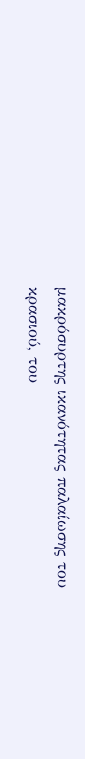μακρόσυρτης ικανότητας παλαίωσης του κρασιού, του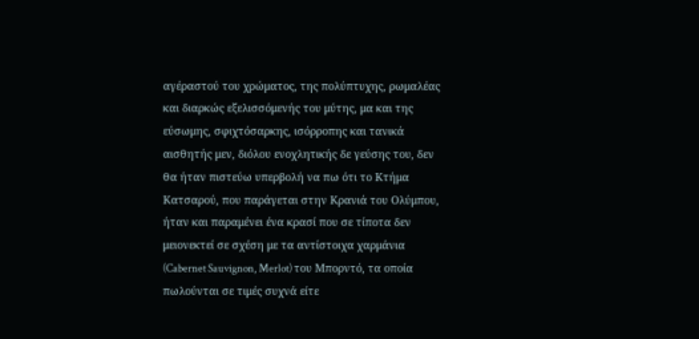αγέραστού του χρώματος, της πολύπτυχης, ρωμαλέας και διαρκώς εξελισσόμενής του μύτης, μα και της εύσωμης, σφιχτόσαρκης, ισόρροπης και τανικά αισθητής μεν, διόλου ενοχλητικής δε γεύσης του, δεν θα ήταν πιστεύω υπερβολή να πω ότι το Κτήμα Κατσαρού, που παράγεται στην Κρανιά του Ολύμπου, ήταν και παραμένει ένα κρασί που σε τίποτα δεν μειονεκτεί σε σχέση με τα αντίστοιχα χαρμάνια (Cabernet Sauvignon, Merlot) του Μπορντό, τα οποία πωλούνται σε τιμές συχνά είτε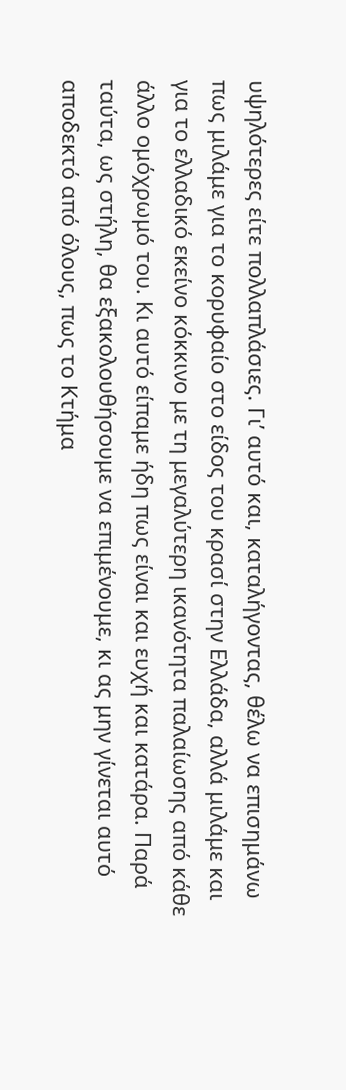υψηλότερες είτε πολλαπλάσιες. Γι’ αυτό και, καταλήγοντας, θέλω να επισημάνω πως μιλάμε για το κορυφαίο στο είδος του κρασί στην Ελλάδα, αλλά μιλάμε και για το ελλαδικό εκείνο κόκκινο με τη μεγαλύτερη ικανότητα παλαίωσης από κάθε άλλο ομόχρωμό του. Κι αυτό είπαμε ήδη πως είναι και ευχή και κατάρα. Παρά ταύτα, ως στήλη, θα εξακολουθήσουμε να επιμένουμε, κι ας μην γίνεται αυτό αποδεκτό από όλους, πως το Κτήμα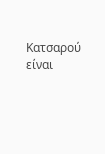Κατσαρού είναι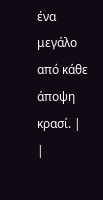ένα μεγάλο από κάθε άποψη κρασί. |
|